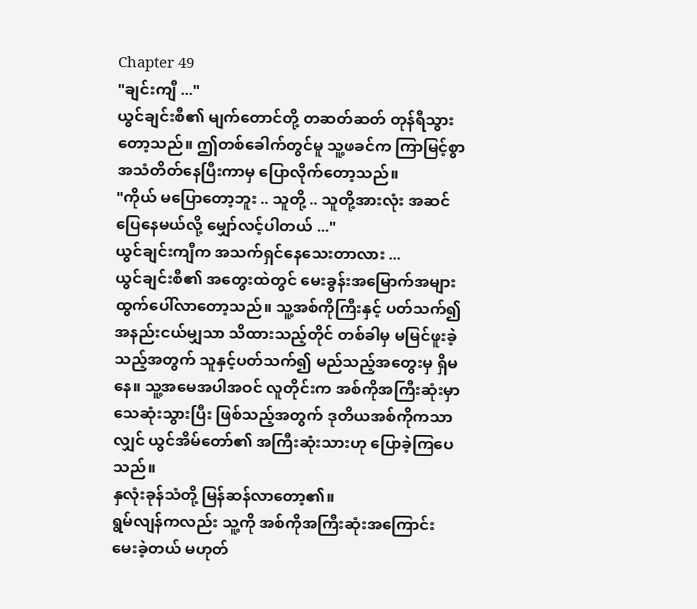Chapter 49
"ချင်းကျီ ..."
ယွင်ချင်းစီ၏ မျက်တောင်တို့ တဆတ်ဆတ် တုန်ရီသွားတော့သည်။ ဤတစ်ခေါက်တွင်မူ သူ့ဖခင်က ကြာမြင့်စွာ အသံတိတ်နေပြီးကာမှ ပြောလိုက်တော့သည်။
"ကိုယ် မပြောတော့ဘူး .. သူတို့ .. သူတို့အားလုံး အဆင်ပြေနေမယ်လို့ မျှော်လင့်ပါတယ် ..."
ယွင်ချင်းကျီက အသက်ရှင်နေသေးတာလား ...
ယွင်ချင်းစီ၏ အတွေးထဲတွင် မေးခွန်းအမြောက်အများ ထွက်ပေါ်လာတော့သည်။ သူ့အစ်ကိုကြီးနှင့် ပတ်သက်၍ အနည်းငယ်မျှသာ သိထားသည့်တိုင် တစ်ခါမှ မမြင်ဖူးခဲ့သည့်အတွက် သူနှင့်ပတ်သက်၍ မည်သည့်အတွေးမှ ရှိမနေ။ သူ့အမေအပါအဝင် လူတိုင်းက အစ်ကိုအကြီးဆုံးမှာ သေဆုံးသွားပြီး ဖြစ်သည့်အတွက် ဒုတိယအစ်ကိုကသာလျှင် ယွင်အိမ်တော်၏ အကြီးဆုံးသားဟု ပြောခဲ့ကြပေသည်။
နှလုံးခုန်သံတို့ မြန်ဆန်လာတော့၏။
ရွမ်လျန်ကလည်း သူ့ကို အစ်ကိုအကြီးဆုံးအကြောင်း မေးခဲ့တယ် မဟုတ်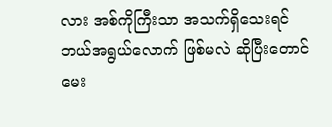လား အစ်ကိုကြီးသာ အသက်ရှိသေးရင် ဘယ်အရွယ်လောက် ဖြစ်မလဲ ဆိုပြီးတောင် မေး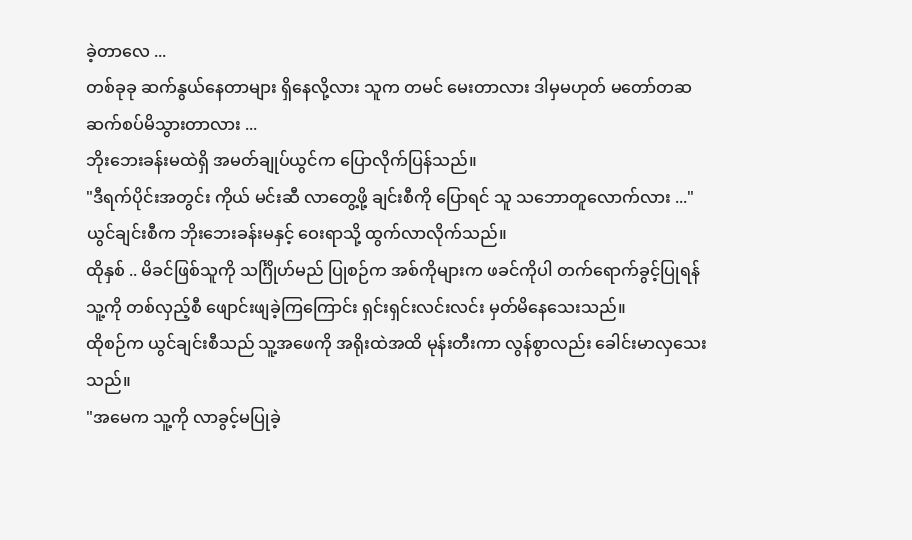ခဲ့တာလေ ...
တစ်ခုခု ဆက်နွယ်နေတာများ ရှိနေလို့လား သူက တမင် မေးတာလား ဒါမှမဟုတ် မတော်တဆ ဆက်စပ်မိသွားတာလား ...
ဘိုးဘေးခန်းမထဲရှိ အမတ်ချုပ်ယွင်က ပြောလိုက်ပြန်သည်။
"ဒီရက်ပိုင်းအတွင်း ကိုယ် မင်းဆီ လာတွေ့ဖို့ ချင်းစီကို ပြောရင် သူ သဘောတူလောက်လား ..."
ယွင်ချင်းစီက ဘိုးဘေးခန်းမနှင့် ဝေးရာသို့ ထွက်လာလိုက်သည်။
ထိုနှစ် .. မိခင်ဖြစ်သူကို သင်္ဂြိုဟ်မည် ပြုစဉ်က အစ်ကိုများက ဖခင်ကိုပါ တက်ရောက်ခွင့်ပြုရန် သူ့ကို တစ်လှည့်စီ ဖျောင်းဖျခဲ့ကြကြောင်း ရှင်းရှင်းလင်းလင်း မှတ်မိနေသေးသည်။
ထိုစဉ်က ယွင်ချင်းစီသည် သူ့အဖေကို အရိုးထဲအထိ မုန်းတီးကာ လွန်စွာလည်း ခေါင်းမာလှသေးသည်။
"အမေက သူ့ကို လာခွင့်မပြုခဲ့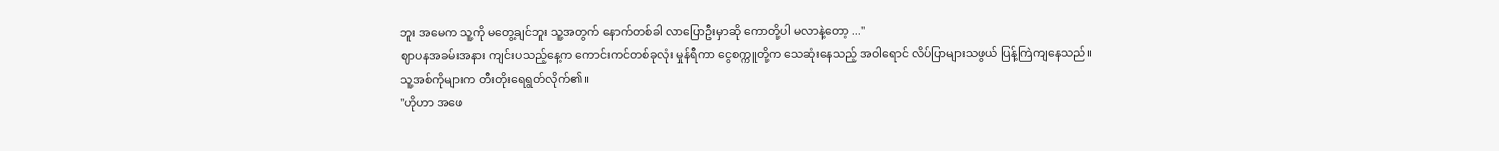ဘူး အမေက သူ့ကို မတွေ့ချင်ဘူး သူ့အတွက် နောက်တစ်ခါ လာပြောဦးမှာဆို ကောတို့ပါ မလာနဲ့တော့ ..."
ဈာပနအခမ်းအနား ကျင်းပသည့်နေ့က ကောင်းကင်တစ်ခုလုံး မှုန်ရီကာ ငွေစက္ကူတို့က သေဆုံးနေသည့် အဝါရောင် လိပ်ပြာများသဖွယ် ပြန့်ကြဲကျနေသည်။
သူ့အစ်ကိုများက တီးတိုးရေရွတ်လိုက်၏။
"ဟိုဟာ အဖေ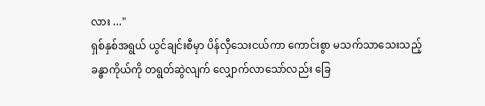လား ..."
ရှစ်နှစ်အရွယ် ယွင်ချင်းစီမှာ ပိန်လှီသေးငယ်ကာ ကောင်းစွာ မသက်သာသေးသည့် ခန္ဓာကိုယ်ကို တရွတ်ဆွဲလျက် လျှောက်လာသော်လည်း ခြေ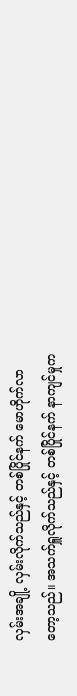လှမ်းအချို့ လှမ်းလိုက်သည်နှင့် တစ်ပြိုင်နက် မောဟိုက်လာတော့သည်။ အသက်ရှူလိုက်သည်နှင့် တစ်ပြိုင်နက် နာကျင်မှုက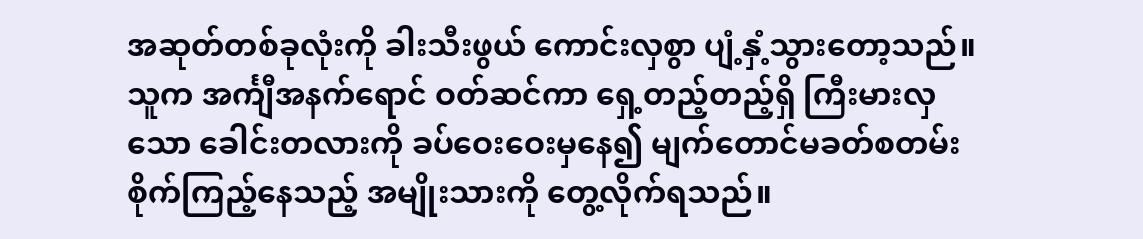အဆုတ်တစ်ခုလုံးကို ခါးသီးဖွယ် ကောင်းလှစွာ ပျံ့နှံ့သွားတော့သည်။
သူက အင်္ကျီအနက်ရောင် ဝတ်ဆင်ကာ ရှေ့တည့်တည့်ရှိ ကြီးမားလှသော ခေါင်းတလားကို ခပ်ဝေးဝေးမှနေ၍ မျက်တောင်မခတ်စတမ်း စိုက်ကြည့်နေသည့် အမျိုးသားကို တွေ့လိုက်ရသည်။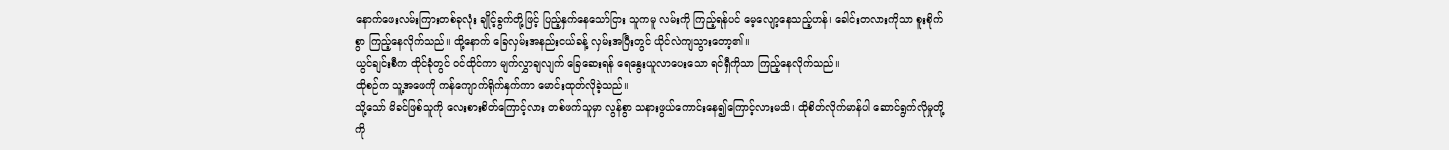နောက်ဖေးလမ်းကြားတစ်ခုလုံး ချိုင့်ခွက်တို့ဖြင့် ပြည့်နှက်နေသော်ငြား သူကမူ လမ်းကို ကြည့်ရန်ပင် မေ့လျော့နေသည့်ဟန်၊ ခေါင်းတလားကိုသာ စူးစိုက်စွာ ကြည့်နေလိုက်သည်။ ထို့နောက် ခြေလှမ်းအနည်းငယ်ခန့် လှမ်းအပြီးတွင် ယိုင်လဲကျသွားတော့၏။
ယွင်ချင်းစီက ထိုင်ခုံတွင် ဝင်ထိုင်ကာ မျက်လွှာချလျက် ခြေဆေးရန် ရေနွေးယူလာပေးသော ရင်ရှီကိုသာ ကြည့်နေလိုက်သည်။
ထိုစဉ်က သူ့အဖေကို ကန်ကျောက်ရိုက်နှက်ကာ မောင်းထုတ်လိုခဲ့သည်။
သို့သော် မိခင်ဖြစ်သူကို လေးစားစိတ်ကြောင့်လား တစ်ဖက်သူမှာ လွန်စွာ သနားဖွယ်ကောင်းနေ၍ကြောင့်လားမသိ၊ ထိုစိတ်လိုက်မာန်ပါ ဆောင်ရွက်လိုမှုတို့ကို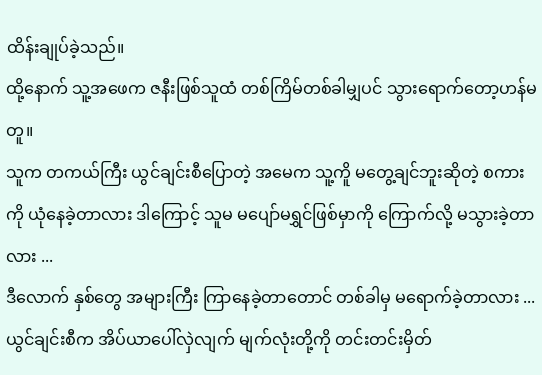ထိန်းချုပ်ခဲ့သည်။
ထို့နောက် သူ့အဖေက ဇနီးဖြစ်သူထံ တစ်ကြိမ်တစ်ခါမျှပင် သွားရောက်တော့ဟန်မတူ။
သူက တကယ်ကြီး ယွင်ချင်းစီပြောတဲ့ အမေက သူ့ကိူ မတွေ့ချင်ဘူးဆိုတဲ့ စကားကို ယုံနေခဲ့တာလား ဒါကြောင့် သူမ မပျော်မရွှင်ဖြစ်မှာကို ကြောက်လို့ မသွားခဲ့တာလား ...
ဒီလောက် နှစ်တွေ အများကြီး ကြာနေခဲ့တာတောင် တစ်ခါမှ မရောက်ခဲ့တာလား ...
ယွင်ချင်းစီက အိပ်ယာပေါ်လှဲလျက် မျက်လုံးတို့ကို တင်းတင်းမှိတ်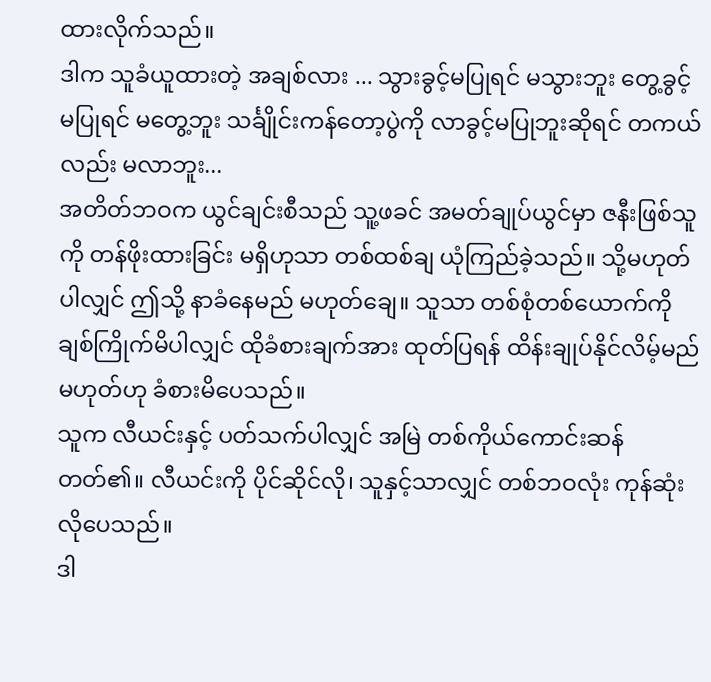ထားလိုက်သည်။
ဒါက သူခံယူထားတဲ့ အချစ်လား ... သွားခွင့်မပြုရင် မသွားဘူး တွေ့ခွင့်မပြုရင် မတွေ့ဘူး သင်္ချိုင်းကန်တော့ပွဲကို လာခွင့်မပြုဘူးဆိုရင် တကယ်လည်း မလာဘူး...
အတိတ်ဘဝက ယွင်ချင်းစီသည် သူ့ဖခင် အမတ်ချုပ်ယွင်မှာ ဇနီးဖြစ်သူကို တန်ဖိုးထားခြင်း မရှိဟုသာ တစ်ထစ်ချ ယုံကြည်ခဲ့သည်။ သို့မဟုတ်ပါလျှင် ဤသို့ နာခံနေမည် မဟုတ်ချေ။ သူသာ တစ်စုံတစ်ယောက်ကို ချစ်ကြိုက်မိပါလျှင် ထိုခံစားချက်အား ထုတ်ပြရန် ထိန်းချုပ်နိုင်လိမ့်မည် မဟုတ်ဟု ခံစားမိပေသည်။
သူက လီယင်းနှင့် ပတ်သက်ပါလျှင် အမြဲ တစ်ကိုယ်ကောင်းဆန်တတ်၏။ လီယင်းကို ပိုင်ဆိုင်လို၊ သူနှင့်သာလျှင် တစ်ဘဝလုံး ကုန်ဆုံးလိုပေသည်။
ဒါ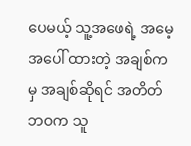ပေမယ့် သူ့အဖေရဲ့ အမေ့အပေါ် ထားတဲ့ အချစ်ကမှ အချစ်ဆိုရင် အတိတ်ဘဝက သူ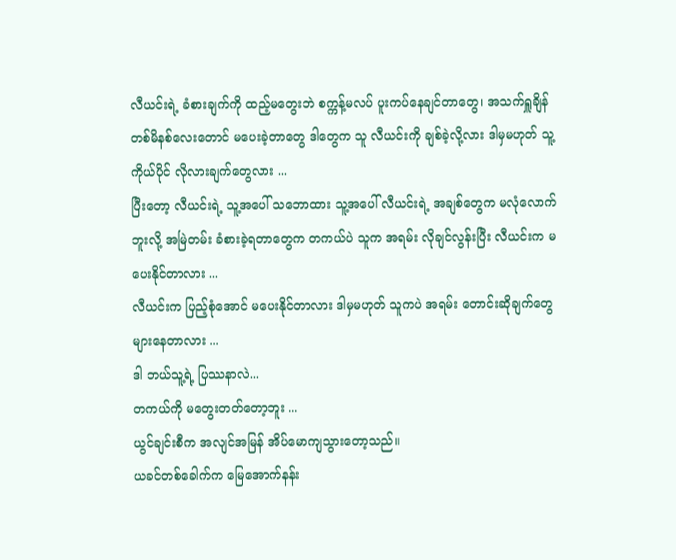လီယင်းရဲ့ ခံစားချက်ကို ထည့်မတွေးဘဲ စက္ကန့်မလပ် ပူးကပ်နေချင်တာတွေ၊ အသက်ရှူချိန် တစ်မိနစ်လေးတောင် မပေးခဲ့တာတွေ ဒါတွေက သူ လီယင်းကို ချစ်ခဲ့လို့လား ဒါမှမဟုတ် သူ့ကိုယ်ပိုင် လိုလားချက်တွေလား ...
ပြီးတော့ လီယင်းရဲ့ သူ့အပေါ် သဘောထား သူ့အပေါ် လီယင်းရဲ့ အချစ်တွေက မလုံလောက်ဘူးလို့ အမြဲတမ်း ခံစားခဲ့ရတာတွေက တကယ်ပဲ သူက အရမ်း လိုချင်လွန်းပြီး လီယင်းက မပေးနိုင်တာလား ...
လီယင်းက ပြည့်စုံအောင် မပေးနိုင်တာလား ဒါမှမဟုတ် သူကပဲ အရမ်း တောင်းဆိုချက်တွေ များနေတာလား ...
ဒါ ဘယ်သူ့ရဲ့ ပြဿနာလဲ...
တကယ်ကို မတွေးတတ်တော့ဘူး ...
ယွင်ချင်းစီက အလျင်အမြန် အိပ်မောကျသွားတော့သည်။
ယခင်တစ်ခေါက်က မြေအောက်နန်း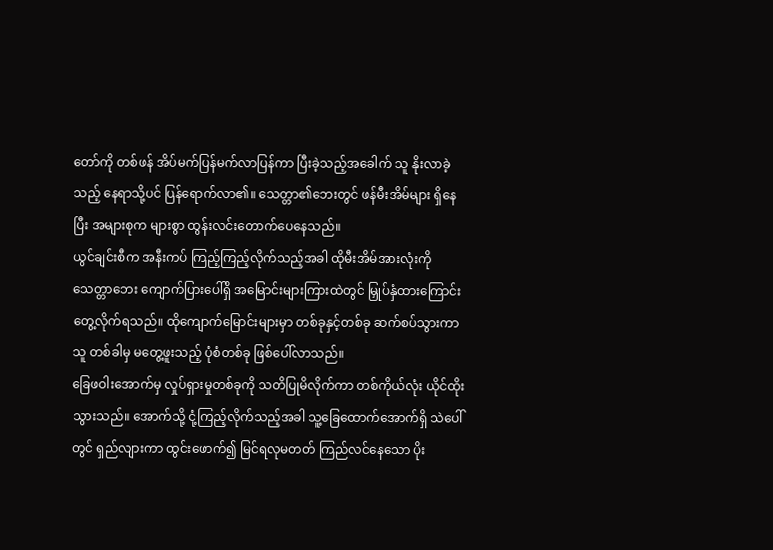တော်ကို တစ်ဖန် အိပ်မက်ပြန်မက်လာပြန်ကာ ပြီးခဲ့သည့်အခေါက် သူ နိုးလာခဲ့သည့် နေရာသို့ပင် ပြန်ရောက်လာ၏။ သေတ္တာ၏ဘေးတွင် ဖန်မီးအိမ်များ ရှိနေပြီး အများစုက များစွာ ထွန်းလင်းတောက်ပေနေသည်။
ယွင်ချင်းစီက အနီးကပ် ကြည့်ကြည့်လိုက်သည့်အခါ ထိုမီးအိမ်အားလုံးကို သေတ္တာဘေး ကျောက်ပြားပေါ်ရှိ အမြောင်းများကြားထဲတွင် မြှုပ်နှံထားကြောင်း တွေ့လိုက်ရသည်။ ထိုကျောက်မြောင်းများမှာ တစ်ခုနှင့်တစ်ခု ဆက်စပ်သွားကာ သူ တစ်ခါမှ မတွေ့ဖူးသည့် ပုံစံတစ်ခု ဖြစ်ပေါ်လာသည်။
ခြေဖဝါးအောက်မှ လှုပ်ရှားမှုတစ်ခုကို သတိပြုမိလိုက်ကာ တစ်ကိုယ်လုံး ယိုင်ထိုးသွားသည်။ အောက်သို့ ငုံ့ကြည့်လိုက်သည့်အခါ သူ့ခြေထောက်အောက်ရှိ သဲပေါ်တွင် ရှည်လျားကာ ထွင်းဖောက်၍ မြင်ရလုမတတ် ကြည်လင်နေသော ပိုး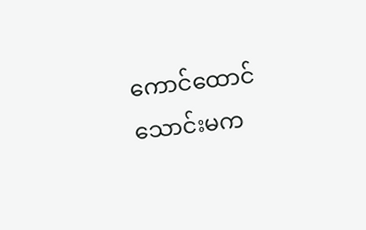ကောင်ထောင်သောင်းမက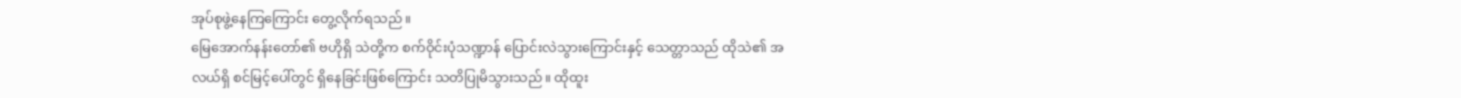အုပ်စုဖွဲ့နေကြကြောင်း တွေ့လိုက်ရသည်။
မြေအောက်နန်းတော်၏ ဗဟိုရှိ သဲတို့က စက်ဝိုင်းပုံသဏ္ဍာန် ပြောင်းလဲသွားကြောင်းနှင့် သေတ္တာသည် ထိုသဲ၏ အလယ်ရှိ စင်မြင့်ပေါ်တွင် ရှိနေခြင်းဖြစ်ကြောင်း သတိပြုမိသွားသည်။ ထိုထူး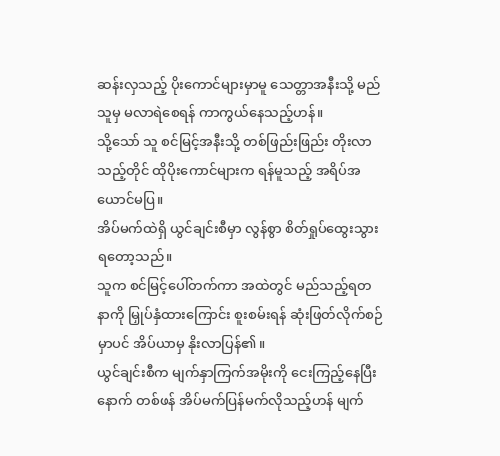ဆန်းလှသည့် ပိုးကောင်များမှာမူ သေတ္တာအနီးသို့ မည်သူမှ မလာရဲစေရန် ကာကွယ်နေသည့်ဟန်။
သို့သော် သူ စင်မြင့်အနီးသို့ တစ်ဖြည်းဖြည်း တိုးလာသည့်တိုင် ထိုပိုးကောင်များက ရန်မူသည့် အရိပ်အယောင်မပြ။
အိပ်မက်ထဲရှိ ယွင်ချင်းစီမှာ လွန်စွာ စိတ်ရှုပ်ထွေးသွားရတော့သည်။
သူက စင်မြင့်ပေါ်တက်ကာ အထဲတွင် မည်သည့်ရတနာကို မြှုပ်နှံထားကြောင်း စူးစမ်းရန် ဆုံးဖြတ်လိုက်စဉ်မှာပင် အိပ်ယာမှ နိုးလာပြန်၏။
ယွင်ချင်းစီက မျက်နှာကြက်အမိုးကို ငေးကြည့်နေပြီးနောက် တစ်ဖန် အိပ်မက်ပြန်မက်လိုသည့်ဟန် မျက်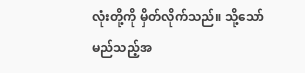လုံးတို့ကို မှိတ်လိုက်သည်။ သို့သော် မည်သည့်အ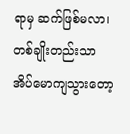ရာမှ ဆက်ဖြစ်မလာ၊ တစ်ချိုးတည်းသာ အိပ်မောကျသွားတော့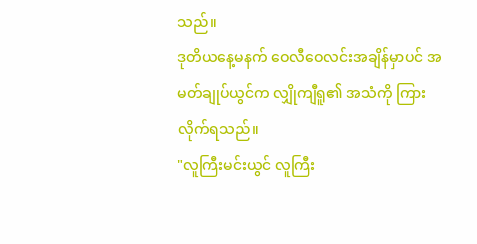သည်။
ဒုတိယနေ့မနက် ဝေလီဝေလင်းအချိန်မှာပင် အမတ်ချုပ်ယွင်က လျှိုကျီရူ၏ အသံကို ကြားလိုက်ရသည်။
"လူကြီးမင်းယွင် လူကြီး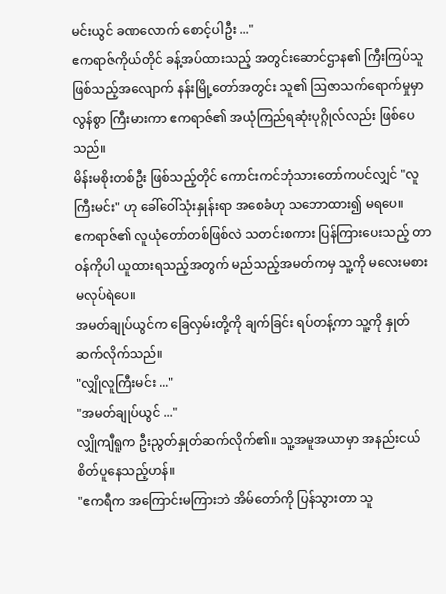မင်းယွင် ခဏလောက် စောင့်ပါဦး ..."
ဧကရာဇ်ကိုယ်တိုင် ခန့်အပ်ထားသည့် အတွင်းဆောင်ဌာန၏ ကြီးကြပ်သူ ဖြစ်သည့်အလျောက် နန်းမြို့တော်အတွင်း သူ၏ ဩဇာသက်ရောက်မှုမှာ လွန်စွာ ကြီးမားကာ ဧကရာဇ်၏ အယုံကြည်ရဆုံးပုဂ္ဂိုလ်လည်း ဖြစ်ပေသည်။
မိန်းမစိုးတစ်ဦး ဖြစ်သည့်တိုင် ကောင်းကင်ဘုံသားတော်ကပင်လျှင် "လူကြီးမင်း" ဟု ခေါ်ဝေါ်သုံးနှုန်းရာ အစေခံဟု သဘောထား၍ မရပေ။
ဧကရာဇ်၏ လူယုံတော်တစ်ဖြစ်လဲ သတင်းစကား ပြန်ကြားပေးသည့် တာဝန်ကိုပါ ယူထားရသည့်အတွက် မည်သည့်အမတ်ကမှ သူ့ကို မလေးမစား မလုပ်ရဲပေ။
အမတ်ချုပ်ယွင်က ခြေလှမ်းတို့ကို ချက်ခြင်း ရပ်တန့်ကာ သူ့ကို နှုတ်ဆက်လိုက်သည်။
"လျှိုလူကြီးမင်း ..."
"အမတ်ချုပ်ယွင် ..."
လျှိုကျီရူက ဦးညွတ်နှုတ်ဆက်လိုက်၏။ သူ့အမူအယာမှာ အနည်းငယ် စိတ်ပူနေသည့်ဟန်။
"ဧကရီက အကြောင်းမကြားဘဲ အိမ်တော်ကို ပြန်သွားတာ သူ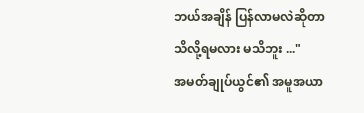ဘယ်အချိန် ပြန်လာမလဲဆိုတာ သိလို့ရမလား မသိဘူး ..."
အမတ်ချုပ်ယွင်၏ အမူအယာ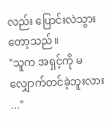လည်း ပြောင်းလဲသွားတော့သည်။
"သူက အရှင့်ကို မလျှောက်တင်ခဲ့ဘူးလား ..."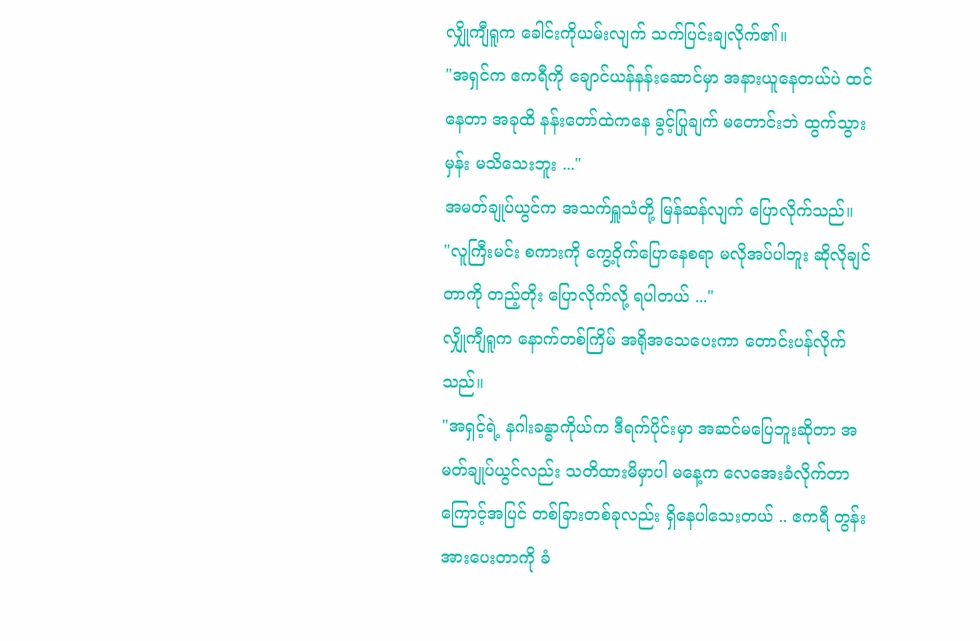လျှိုကျီရူက ခေါင်းကိုယမ်းလျက် သက်ပြင်းချလိုက်၏။
"အရှင်က ဧကရီကို ချောင်ယန်နန်းဆောင်မှာ အနားယူနေတယ်ပဲ ထင်နေတာ အခုထိ နန်းတော်ထဲကနေ ခွင့်ပြုချက် မတောင်းဘဲ ထွက်သွားမှန်း မသိသေးဘူး ..."
အမတ်ချုပ်ယွင်က အသက်ရှူသံတို့ မြန်ဆန်လျက် ပြောလိုက်သည်။
"လူကြီးမင်း စကားကို ကွေ့ဝိုက်ပြောနေစရာ မလိုအပ်ပါဘူး ဆိုလိုချင်တာကို တည့်တိုး ပြောလိုက်လို့ ရပါတယ် ..."
လျှိုကျီရူက နောက်တစ်ကြိမ် အရိုအသေပေးကာ တောင်းပန်လိုက်သည်။
"အရှင့်ရဲ့ နဂါးခန္ဓာကိုယ်က ဒီရက်ပိုင်းမှာ အဆင်မပြေဘူးဆိုတာ အမတ်ချုပ်ယွင်လည်း သတိထားမိမှာပါ မနေ့က လေအေးခံလိုက်တာကြောင့်အပြင် တစ်ခြားတစ်ခုလည်း ရှိနေပါသေးတယ် .. ဧကရီ တွန်းအားပေးတာကို ခံ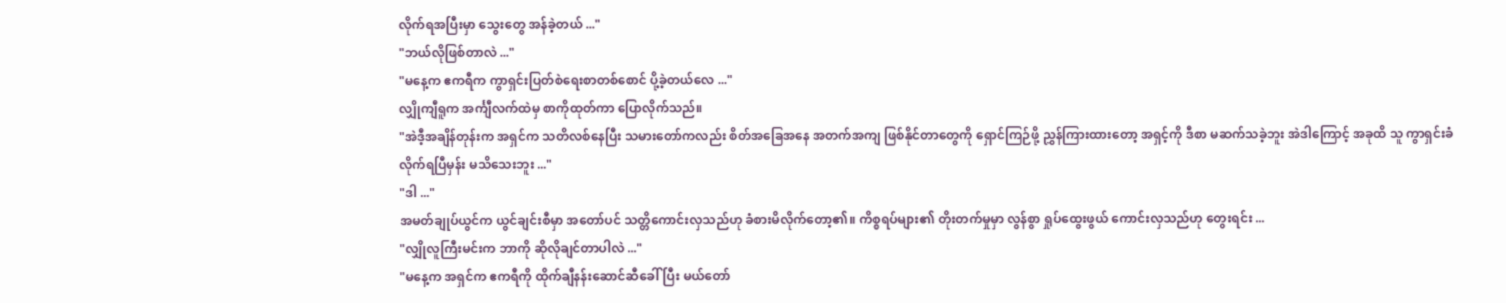လိုက်ရအပြီးမှာ သွေးတွေ အန်ခဲ့တယ် ..."
"ဘယ်လိုဖြစ်တာလဲ ..."
"မနေ့က ဧကရီက ကွာရှင်းပြတ်စဲရေးစာတစ်စောင် ပို့ခဲ့တယ်လေ ..."
လျှိုကျီရူက အင်္ကျီလက်ထဲမှ စာကိုထုတ်ကာ ပြောလိုက်သည်။
"အဲဒီ့အချိန်တုန်းက အရှင်က သတိလစ်နေပြီး သမားတော်ကလည်း စိတ်အခြေအနေ အတက်အကျ ဖြစ်နိုင်တာတွေကို ရှောင်ကြဉ်ဖို့ ညွှန်ကြားထားတော့ အရှင့်ကို ဒီစာ မဆက်သခဲ့ဘူး အဲဒါကြောင့် အခုထိ သူ ကွာရှင်းခံလိုက်ရပြီမှန်း မသိသေးဘူး ..."
"ဒါ ..."
အမတ်ချုပ်ယွင်က ယွင်ချင်းစီမှာ အတော်ပင် သတ္တိကောင်းလှသည်ဟု ခံစားမိလိုက်တော့၏။ ကိစ္စရပ်များ၏ တိုးတက်မှုမှာ လွန်စွာ ရှုပ်ထွေးဖွယ် ကောင်းလှသည်ဟု တွေးရင်း ...
"လျှိုလူကြီးမင်းက ဘာကို ဆိုလိုချင်တာပါလဲ ..."
"မနေ့က အရှင်က ဧကရီကို ထိုက်ချီနန်းဆောင်ဆီခေါ်ပြီး မယ်တော်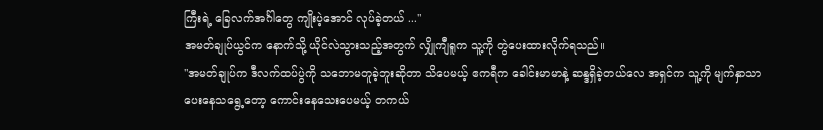ကြီးရဲ့ ခြေလက်အင်္ဂါတွေ ကျိုးပဲ့အောင် လုပ်ခဲ့တယ် ..."
အမတ်ချုပ်ယွင်က နောက်သို့ ယိုင်လဲသွားသည့်အတွက် လျှိုကျီရူက သူ့ကို တွဲပေးထားလိုက်ရသည်။
"အမတ်ချုပ်က ဒီလက်ထပ်ပွဲကို သဘောမတူခဲ့ဘူးဆိုတာ သိပေမယ့် ဧကရီက ခေါင်းမာမာနဲ့ ဆန္ဒရှိခဲ့တယ်လေ အရှင်က သူ့ကို မျက်နှာသာ ပေးနေသရွေ့တော့ ကောင်းနေသေးပေမယ့် တကယ်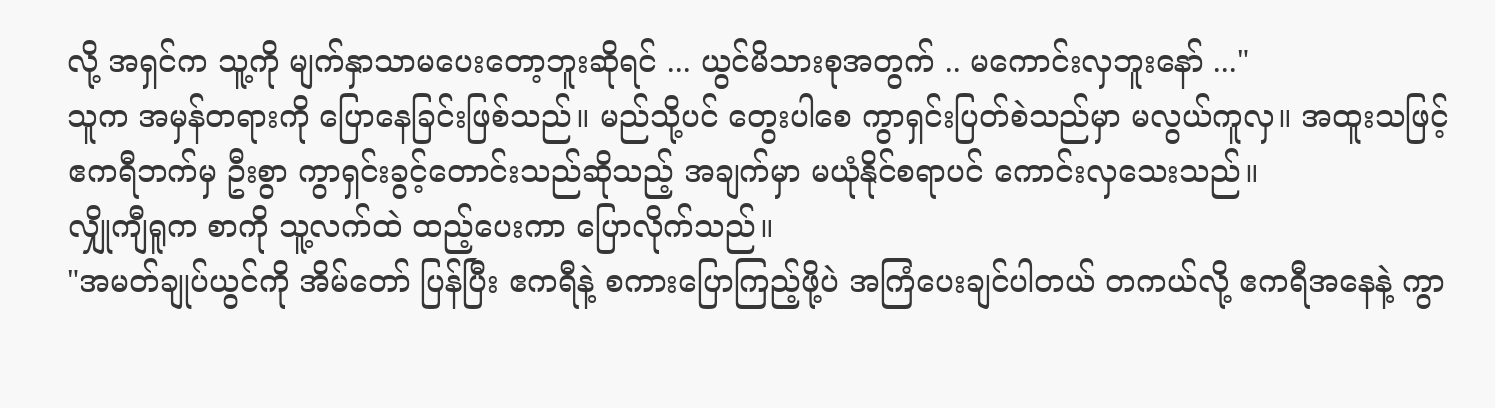လို့ အရှင်က သူ့ကို မျက်နှာသာမပေးတော့ဘူးဆိုရင် ... ယွင်မိသားစုအတွက် .. မကောင်းလှဘူးနော် ..."
သူက အမှန်တရားကို ပြောနေခြင်းဖြစ်သည်။ မည်သို့ပင် တွေးပါစေ ကွာရှင်းပြတ်စဲသည်မှာ မလွယ်ကူလှ။ အထူးသဖြင့် ဧကရီဘက်မှ ဦးစွာ ကွာရှင်းခွင့်တောင်းသည်ဆိုသည့် အချက်မှာ မယုံနိုင်စရာပင် ကောင်းလှသေးသည်။
လျှိုကျီရူက စာကို သူ့လက်ထဲ ထည့်ပေးကာ ပြောလိုက်သည်။
"အမတ်ချုပ်ယွင်ကို အိမ်တော် ပြန်ပြီး ဧကရီနဲ့ စကားပြောကြည့်ဖို့ပဲ အကြံပေးချင်ပါတယ် တကယ်လို့ ဧကရီအနေနဲ့ ကွာ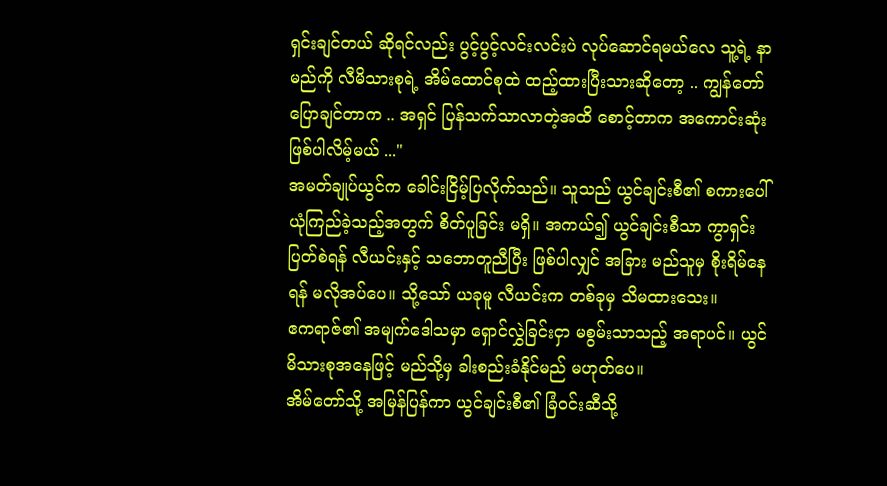ရှင်းချင်တယ် ဆိုရင်လည်း ပွင့်ပွင့်လင်းလင်းပဲ လုပ်ဆောင်ရမယ်လေ သူ့ရဲ့ နာမည်ကို လီမိသားစုရဲ့ အိမ်ထောင်စုထဲ ထည့်ထားပြီးသားဆိုတော့ .. ကျွန်တော် ပြောချင်တာက .. အရှင် ပြန်သက်သာလာတဲ့အထိ စောင့်တာက အကောင်းဆုံး ဖြစ်ပါလိမ့်မယ် ..."
အမတ်ချုပ်ယွင်က ခေါင်းငြိမ့်ပြလိုက်သည်။ သူသည် ယွင်ချင်းစီ၏ စကားပေါ် ယုံကြည်ခဲ့သည့်အတွက် စိတ်ပူခြင်း မရှိ။ အကယ်၍ ယွင်ချင်းစီသာ ကွာရှင်းပြတ်စဲရန် လီယင်းနှင့် သဘောတူညီပြီး ဖြစ်ပါလျှင် အခြား မည်သူမှ စိုးရိမ်နေရန် မလိုအပ်ပေ။ သို့သော် ယခုမူ လီယင်းက တစ်ခုမှ သိမထားသေး။
ဧကရာဇ်၏ အမျက်ဒေါသမှာ ရှောင်လွှဲခြင်းငှာ မစွမ်းသာသည့် အရာပင်။ ယွင်မိသားစုအနေဖြင့် မည်သို့မှ ခါးစည်းခံနိုင်မည် မဟုတ်ပေ။
အိမ်တော်သို့ အမြန်ပြန်ကာ ယွင်ချင်းစီ၏ ခြံဝင်းဆီသို့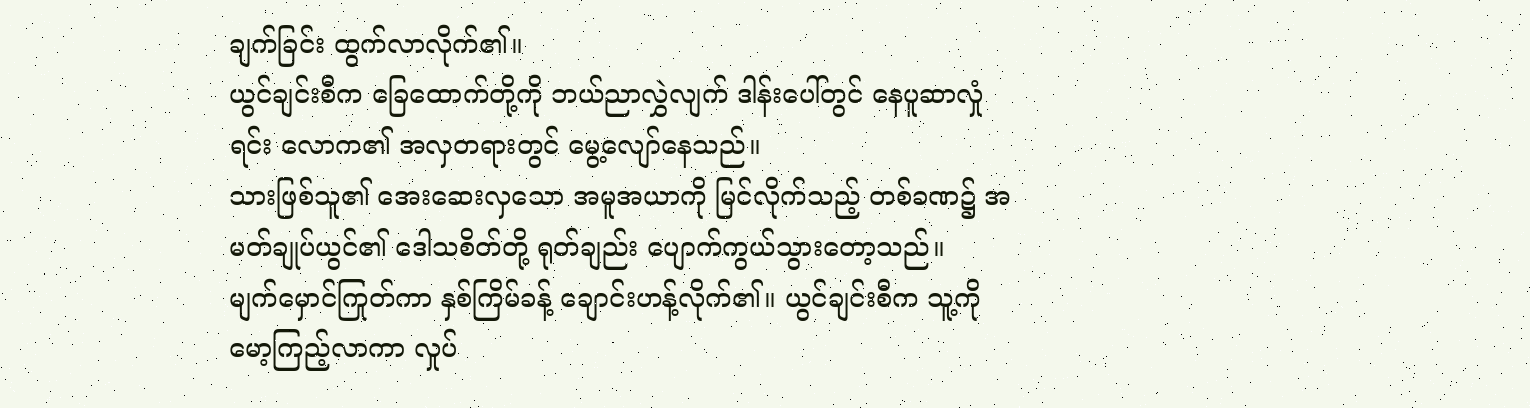ချက်ခြင်း ထွက်လာလိုက်၏။
ယွင်ချင်းစီက ခြေထောက်တို့ကို ဘယ်ညာလွှဲလျက် ဒါန်းပေါ်တွင် နေပူဆာလှုံရင်း လောက၏ အလှတရားတွင် မွေ့လျော်နေသည်။
သားဖြစ်သူ၏ အေးဆေးလှသော အမူအယာကို မြင်လိုက်သည့် တစ်ခဏ၌ အမတ်ချုပ်ယွင်၏ ဒေါသစိတ်တို့ ရုတ်ချည်း ပျောက်ကွယ်သွားတော့သည်။
မျက်မှောင်ကြုတ်ကာ နှစ်ကြိမ်ခန့် ချောင်းဟန့်လိုက်၏။ ယွင်ချင်းစီက သူ့ကို မော့ကြည့်လာကာ လှုပ်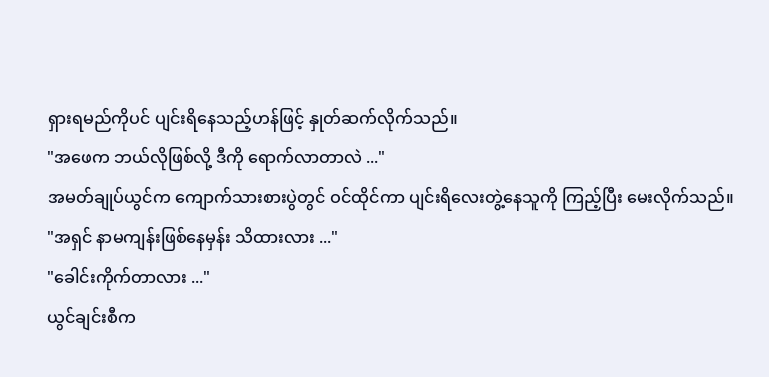ရှားရမည်ကိုပင် ပျင်းရိနေသည့်ဟန်ဖြင့် နှုတ်ဆက်လိုက်သည်။
"အဖေက ဘယ်လိုဖြစ်လို့ ဒီကို ရောက်လာတာလဲ ..."
အမတ်ချုပ်ယွင်က ကျောက်သားစားပွဲတွင် ဝင်ထိုင်ကာ ပျင်းရိလေးတွဲ့နေသူကို ကြည့်ပြီး မေးလိုက်သည်။
"အရှင် နာမကျန်းဖြစ်နေမှန်း သိထားလား ..."
"ခေါင်းကိုက်တာလား ..."
ယွင်ချင်းစီက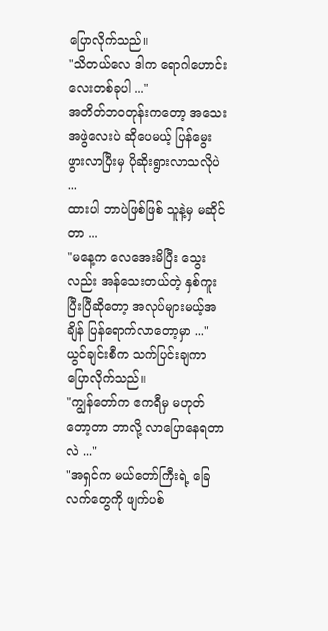ပြောလိုက်သည်။
"သိတယ်လေ ဒါက ရောဂါဟောင်းလေးတစ်ခုပါ ..."
အတိတ်ဘဝတုန်းကတော့ အသေးအဖွဲလေးပဲ ဆိုပေမယ့် ပြန်မွေးဖွားလာပြီးမှ ပိုဆိုးရွားလာသလိုပဲ ...
ထားပါ ဘာပဲဖြစ်ဖြစ် သူနဲ့မှ မဆိုင်တာ ...
"မနေ့က လေအေးမိပြီး သွေးလည်း အန်သေးတယ်တဲ့ နှစ်ကူးပြီးပြီဆိုတော့ အလုပ်များမယ့်အချိန် ပြန်ရောက်လာတော့မှာ ..."
ယွင်ချင်းစီက သက်ပြင်းချကာ ပြောလိုက်သည်။
"ကျွန်တော်က ဧကရီမှ မဟုတ်တော့တာ ဘာလို့ လာပြောနေရတာလဲ ..."
"အရှင်က မယ်တော်ကြီးရဲ့ ခြေလက်တွေကို ဖျက်ပစ်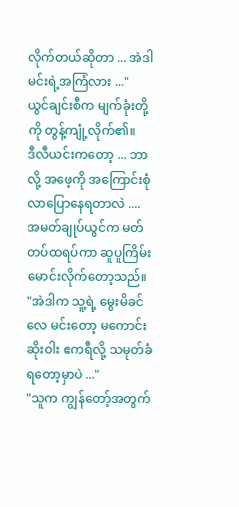လိုက်တယ်ဆိုတာ ... အဲဒါ မင်းရဲ့အကြံလား ..."
ယွင်ချင်းစီက မျက်ခုံးတို့ကို တွန့်ကျုံ့လိုက်၏။
ဒီလီယင်းကတော့ ... ဘာလို့ အဖေ့ကို အကြောင်းစုံ လာပြောနေရတာလဲ ....
အမတ်ချုပ်ယွင်က မတ်တပ်ထရပ်ကာ ဆူပူကြိမ်းမောင်းလိုက်တော့သည်။
"အဲဒါက သူ့ရဲ့ မွေးမိခင်လေ မင်းတော့ မကောင်းဆိုးဝါး ဧကရီလို့ သမုတ်ခံရတော့မှာပဲ ..."
"သူက ကျွန်တော့်အတွက်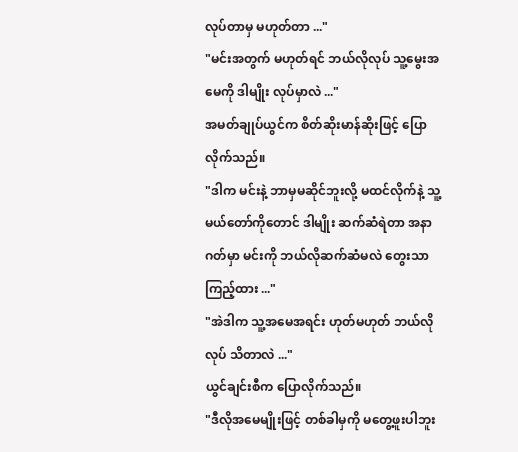လုပ်တာမှ မဟုတ်တာ ..."
"မင်းအတွက် မဟုတ်ရင် ဘယ်လိုလုပ် သူ့မွေးအမေကို ဒါမျိုး လုပ်မှာလဲ ..."
အမတ်ချုပ်ယွင်က စိတ်ဆိုးမာန်ဆိုးဖြင့် ပြောလိုက်သည်။
"ဒါက မင်းနဲ့ ဘာမှမဆိုင်ဘူးလို့ မထင်လိုက်နဲ့ သူ့မယ်တော်ကိုတောင် ဒါမျိုး ဆက်ဆံရဲတာ အနာဂတ်မှာ မင်းကို ဘယ်လိုဆက်ဆံမလဲ တွေးသာကြည့်ထား ..."
"အဲဒါက သူ့အမေအရင်း ဟုတ်မဟုတ် ဘယ်လိုလုပ် သိတာလဲ ..."
ယွင်ချင်းစီက ပြောလိုက်သည်။
"ဒီလိုအမေမျိုးဖြင့် တစ်ခါမှကို မတွေ့ဖူးပါဘူး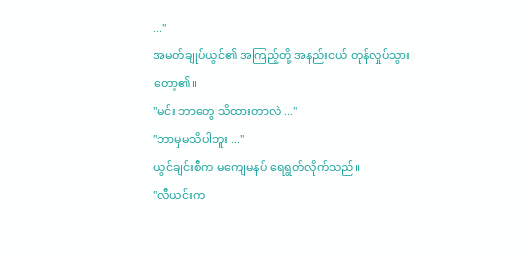..."
အမတ်ချုပ်ယွင်၏ အကြည့်တို့ အနည်းငယ် တုန်လှုပ်သွားတော့၏။
"မင်း ဘာတွေ သိထားတာလဲ ..."
"ဘာမှမသိပါဘူး ..."
ယွင်ချင်းစီက မကျေမနပ် ရေရွတ်လိုက်သည်။
"လီယင်းက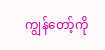ကျွန်တော့်ကို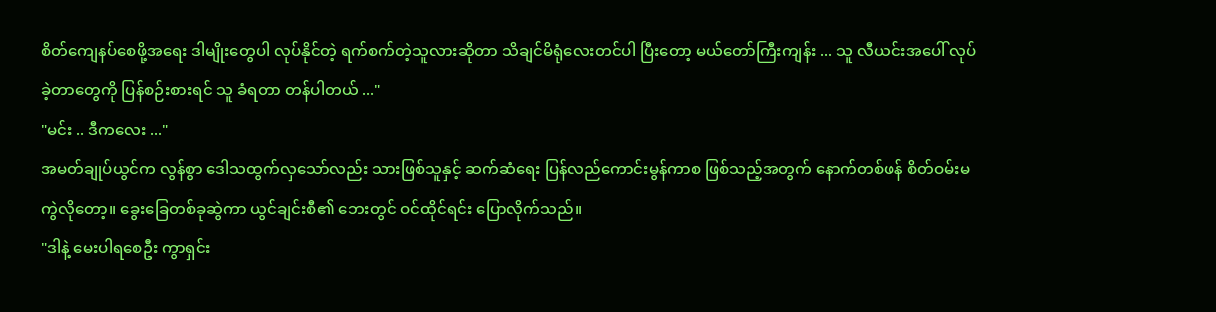စိတ်ကျေနပ်စေဖို့အရေး ဒါမျိုးတွေပါ လုပ်နိုင်တဲ့ ရက်စက်တဲ့သူလားဆိုတာ သိချင်မိရုံလေးတင်ပါ ပြီးတော့ မယ်တော်ကြီးကျန်း ... သူ လီယင်းအပေါ် လုပ်ခဲ့တာတွေကို ပြန်စဉ်းစားရင် သူ ခံရတာ တန်ပါတယ် ..."
"မင်း .. ဒီကလေး ..."
အမတ်ချုပ်ယွင်က လွန်စွာ ဒေါသထွက်လှသော်လည်း သားဖြစ်သူနှင့် ဆက်ဆံရေး ပြန်လည်ကောင်းမွန်ကာစ ဖြစ်သည့်အတွက် နောက်တစ်ဖန် စိတ်ဝမ်းမကွဲလိုတော့။ ခွေးခြေတစ်ခုဆွဲကာ ယွင်ချင်းစီ၏ ဘေးတွင် ဝင်ထိုင်ရင်း ပြောလိုက်သည်။
"ဒါနဲ့ မေးပါရစေဦး ကွာရှင်း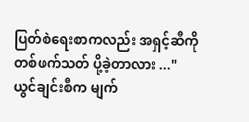ပြတ်စဲရေးစာကလည်း အရှင့်ဆီကို တစ်ဖက်သတ် ပို့ခဲ့တာလား ..."
ယွင်ချင်းစီက မျက်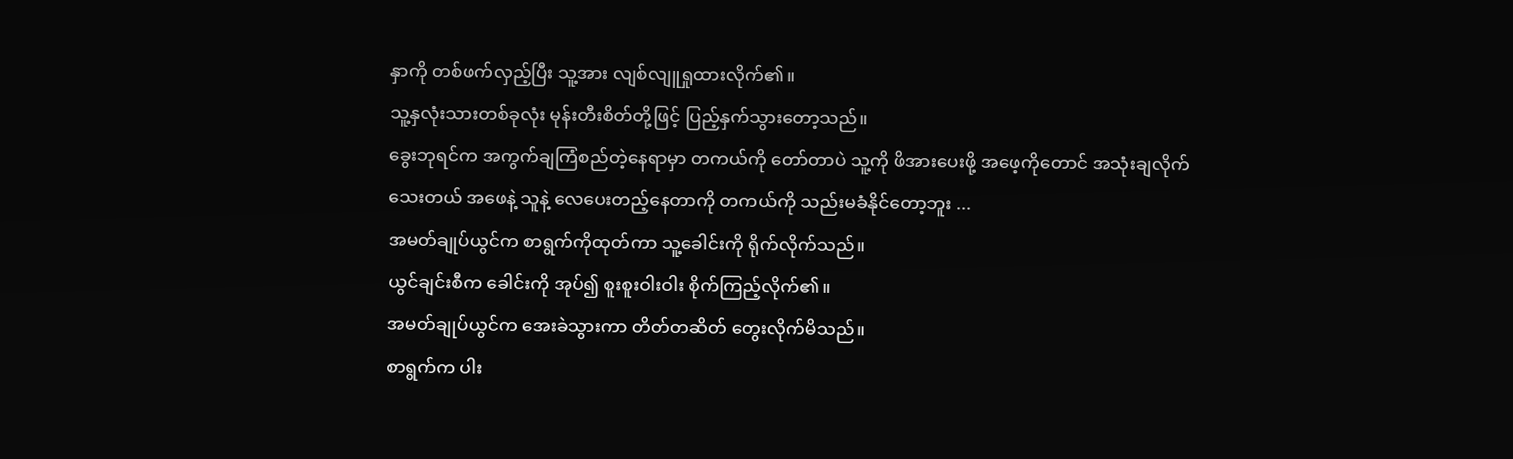နှာကို တစ်ဖက်လှည့်ပြီး သူ့အား လျစ်လျူရှုထားလိုက်၏။
သူ့နှလုံးသားတစ်ခုလုံး မုန်းတီးစိတ်တို့ဖြင့် ပြည့်နှက်သွားတော့သည်။
ခွေးဘုရင်က အကွက်ချကြံစည်တဲ့နေရာမှာ တကယ်ကို တော်တာပဲ သူ့ကို ဖိအားပေးဖို့ အဖေ့ကိုတောင် အသုံးချလိုက်သေးတယ် အဖေနဲ့ သူနဲ့ လေပေးတည့်နေတာကို တကယ်ကို သည်းမခံနိုင်တော့ဘူး ...
အမတ်ချုပ်ယွင်က စာရွက်ကိုထုတ်ကာ သူ့ခေါင်းကို ရိုက်လိုက်သည်။
ယွင်ချင်းစီက ခေါင်းကို အုပ်၍ စူးစူးဝါးဝါး စိုက်ကြည့်လိုက်၏။
အမတ်ချုပ်ယွင်က အေးခဲသွားကာ တိတ်တဆိတ် တွေးလိုက်မိသည်။
စာရွက်က ပါး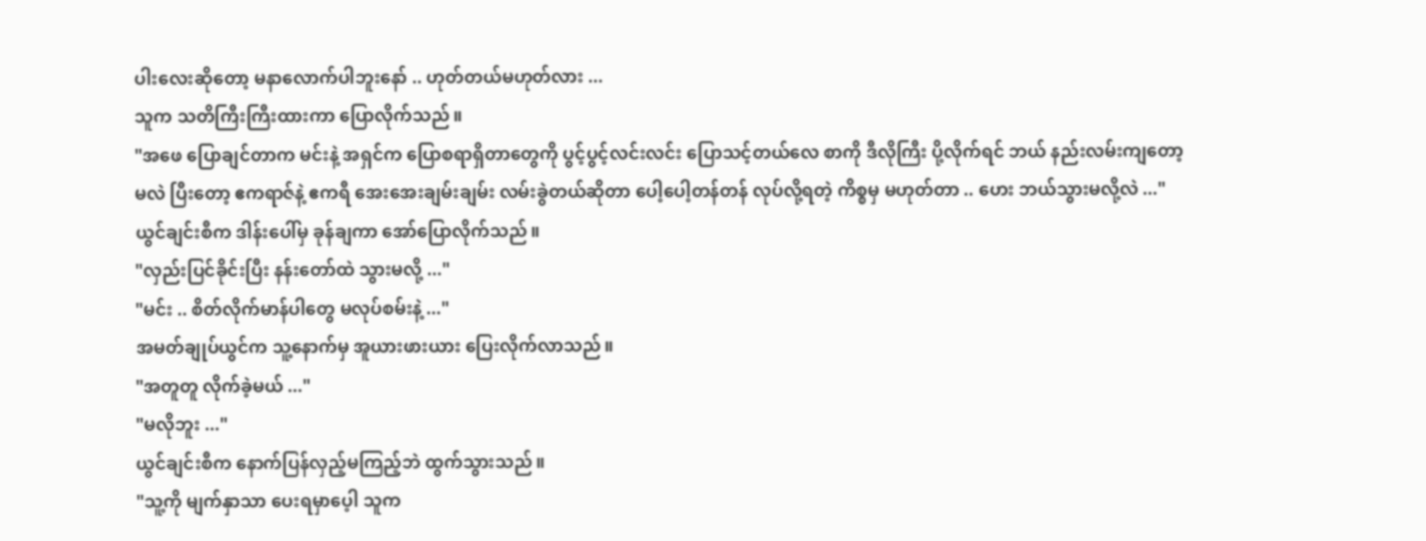ပါးလေးဆိုတော့ မနာလောက်ပါဘူးနော် .. ဟုတ်တယ်မဟုတ်လား ...
သူက သတိကြီးကြီးထားကာ ပြောလိုက်သည်။
"အဖေ ပြောချင်တာက မင်းနဲ့ အရှင်က ပြောစရာရှိတာတွေကို ပွင့်ပွင့်လင်းလင်း ပြောသင့်တယ်လေ စာကို ဒီလိုကြီး ပို့လိုက်ရင် ဘယ် နည်းလမ်းကျတော့မလဲ ပြီးတော့ ဧကရာဇ်နဲ့ ဧကရီ အေးအေးချမ်းချမ်း လမ်းခွဲတယ်ဆိုတာ ပေါ့ပေါ့တန်တန် လုပ်လို့ရတဲ့ ကိစ္စမှ မဟုတ်တာ .. ဟေး ဘယ်သွားမလို့လဲ ..."
ယွင်ချင်းစီက ဒါန်းပေါ်မှ ခုန်ချကာ အော်ပြောလိုက်သည်။
"လှည်းပြင်ခိုင်းပြီး နန်းတော်ထဲ သွားမလို့ ..."
"မင်း .. စိတ်လိုက်မာန်ပါတွေ မလုပ်စမ်းနဲ့ ..."
အမတ်ချုပ်ယွင်က သူ့နောက်မှ အူယားဖားယား ပြေးလိုက်လာသည်။
"အတူတူ လိုက်ခဲ့မယ် ..."
"မလိုဘူး ..."
ယွင်ချင်းစီက နောက်ပြန်လှည့်မကြည့်ဘဲ ထွက်သွားသည်။
"သူ့ကို မျက်နှာသာ ပေးရမှာပေ့ါ သူက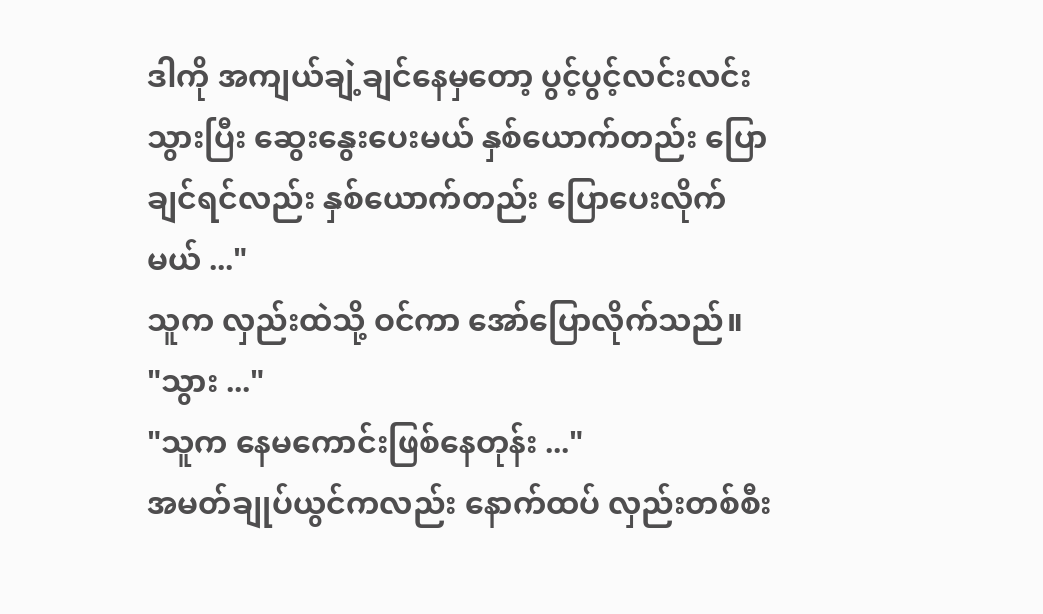ဒါကို အကျယ်ချဲ့ချင်နေမှတော့ ပွင့်ပွင့်လင်းလင်း သွားပြီး ဆွေးနွေးပေးမယ် နှစ်ယောက်တည်း ပြောချင်ရင်လည်း နှစ်ယောက်တည်း ပြောပေးလိုက်မယ် ..."
သူက လှည်းထဲသို့ ဝင်ကာ အော်ပြောလိုက်သည်။
"သွား ..."
"သူက နေမကောင်းဖြစ်နေတုန်း ..."
အမတ်ချုပ်ယွင်ကလည်း နောက်ထပ် လှည်းတစ်စီး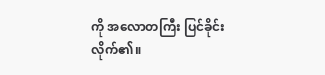ကို အလောတကြီး ပြင်ခိုင်းလိုက်၏။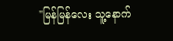"မြန်မြန်လေး သူ့နောက်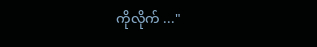ကိုလိုက် ..."